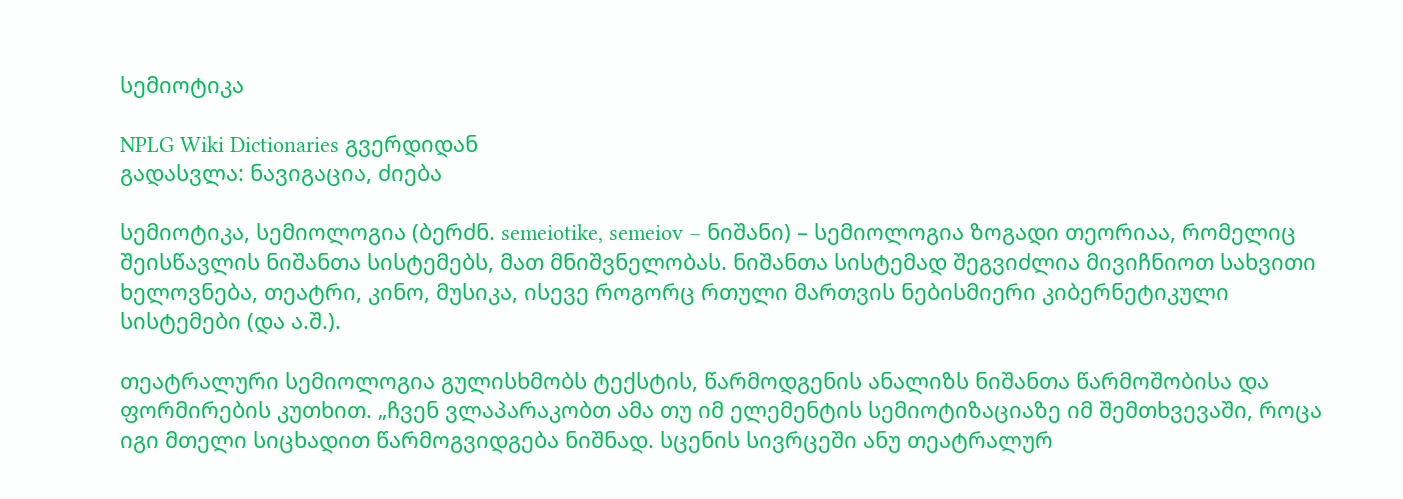სემიოტიკა

NPLG Wiki Dictionaries გვერდიდან
გადასვლა: ნავიგაცია, ძიება

სემიოტიკა, სემიოლოგია (ბერძნ. semeiotike, semeiov – ნიშანი) – სემიოლოგია ზოგადი თეორიაა, რომელიც შეისწავლის ნიშანთა სისტემებს, მათ მნიშვნელობას. ნიშანთა სისტემად შეგვიძლია მივიჩნიოთ სახვითი ხელოვნება, თეატრი, კინო, მუსიკა, ისევე როგორც რთული მართვის ნებისმიერი კიბერნეტიკული სისტემები (და ა.შ.).

თეატრალური სემიოლოგია გულისხმობს ტექსტის, წარმოდგენის ანალიზს ნიშანთა წარმოშობისა და ფორმირების კუთხით. „ჩვენ ვლაპარაკობთ ამა თუ იმ ელემენტის სემიოტიზაციაზე იმ შემთხვევაში, როცა იგი მთელი სიცხადით წარმოგვიდგება ნიშნად. სცენის სივრცეში ანუ თეატრალურ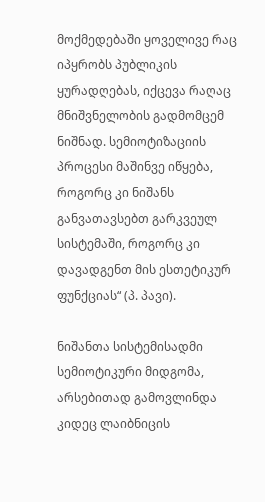მოქმედებაში ყოველივე რაც იპყრობს პუბლიკის ყურადღებას, იქცევა რაღაც მნიშვნელობის გადმომცემ ნიშნად. სემიოტიზაციის პროცესი მაშინვე იწყება, როგორც კი ნიშანს განვათავსებთ გარკვეულ სისტემაში, როგორც კი დავადგენთ მის ესთეტიკურ ფუნქციას“ (პ. პავი).

ნიშანთა სისტემისადმი სემიოტიკური მიდგომა, არსებითად გამოვლინდა კიდეც ლაიბნიცის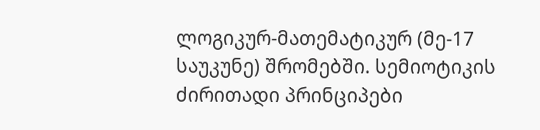ლოგიკურ-მათემატიკურ (მე-17 საუკუნე) შრომებში. სემიოტიკის ძირითადი პრინციპები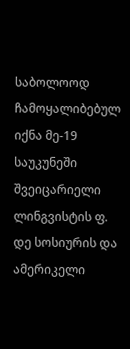საბოლოოდ ჩამოყალიბებულ იქნა მე-19 საუკუნეში შვეიცარიელი ლინგვისტის ფ. დე სოსიურის და ამერიკელი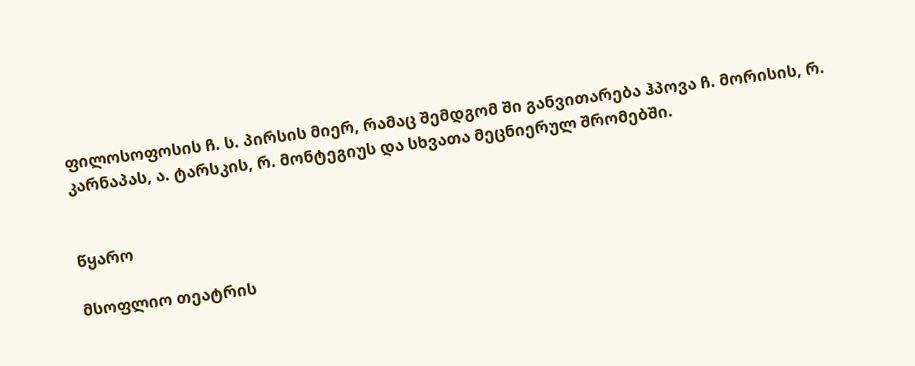ფილოსოფოსის ჩ. ს. პირსის მიერ, რამაც შემდგომ ში განვითარება ჰპოვა ჩ. მორისის, რ. კარნაპას, ა. ტარსკის, რ. მონტეგიუს და სხვათა მეცნიერულ შრომებში.


წყარო

მსოფლიო თეატრის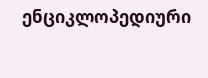ენციკლოპედიური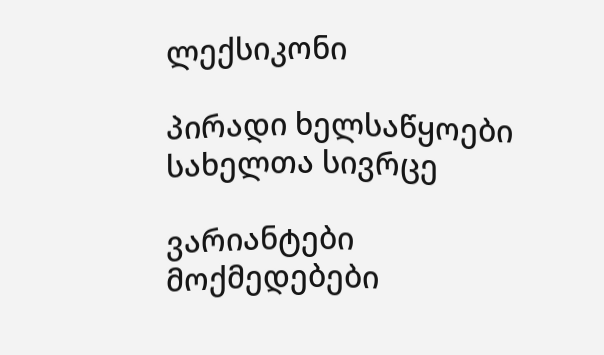ლექსიკონი

პირადი ხელსაწყოები
სახელთა სივრცე

ვარიანტები
მოქმედებები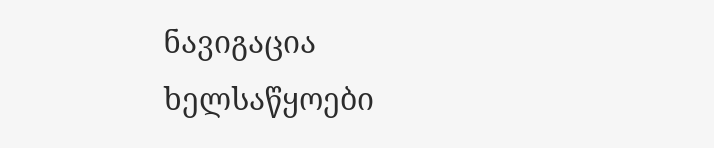ნავიგაცია
ხელსაწყოები